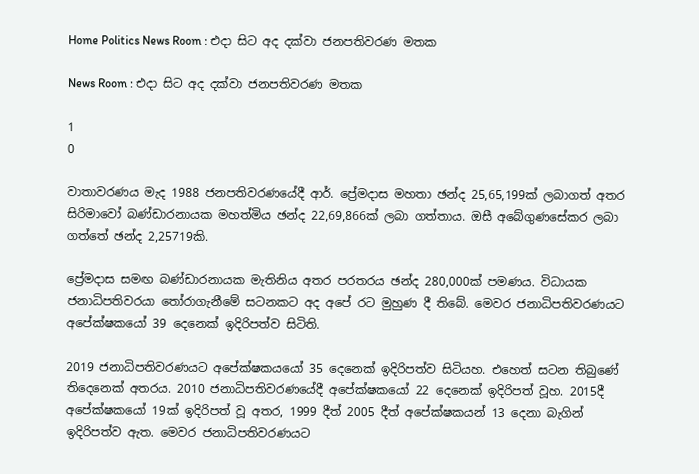Home Politics News Room : එදා සිට අද දක්වා ජනපතිවරණ මතක

News Room : එදා සිට අද දක්වා ජනපතිවරණ මතක

1
0

වාතාවරණය මැද 1988 ජනපතිවරණයේදී ආර්. ප්‍රේමදාස මහතා ඡන්ද 25,65,199ක් ලබාගත් අතර සිරිමාවෝ බණ්ඩාරනායක මහත්මිය ඡන්ද 22,69,866ක් ලබා ගත්තාය. ඔසී අබේගුණසේකර ලබා ගත්තේ ඡන්ද 2,25719කි.

ප්‍රේමදාස සමඟ බණ්ඩාරනායක මැතිනිය අතර පරතරය ඡන්ද 280,000ක් පමණය. විධායක ජනාධිපතිවරයා තෝරාගැනීමේ සටනකට අද අපේ රට මුහුණ දී තිබේ. මෙවර ජනාධිපතිවරණයට අපේක්ෂකයෝ 39 දෙනෙක් ඉදිරිපත්ව සිටිති.

2019 ජනාධිපතිවරණයට අපේක්ෂකයයෝ 35 දෙනෙක් ඉදිරිපත්ව සිටියහ. එහෙත් සටන තිබුණේ තිදෙනෙක් අතරය. 2010 ජනාධිපතිවරණයේදී අපේක්ෂකයෝ 22 දෙනෙක් ඉදිරිපත් වූහ. 2015දී අපේක්ෂකයෝ 19ක් ඉදිරිපත් වූ අතර, 1999 දීත් 2005 දීත් අපේක්ෂකයන් 13 දෙනා බැගින් ඉදිරිපත්ව ඇත. මෙවර ජනාධිපතිවරණයට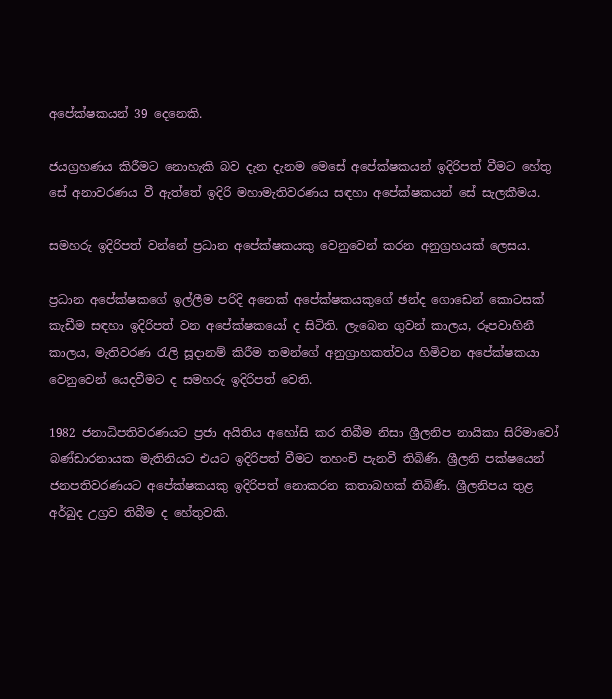අපේක්ෂකයන් 39 දෙනෙකි.

ජයග්‍රහණය කිරීමට නොහැකි බව දැන දැනම මෙසේ අපේක්ෂකයන් ඉදිරිපත් වීමට හේතු සේ අනාවරණය වී ඇත්තේ ඉදිරි මහාමැතිවරණය සඳහා අපේක්ෂකයන් සේ සැලකීමය.

සමහරු ඉදිරිපත් වන්නේ ප්‍රධාන අපේක්ෂකයකු වෙනුවෙන් කරන අනුග්‍රහයක් ලෙසය.

ප්‍රධාන අපේක්ෂකගේ ඉල්ලීම පරිදි අනෙක් අපේක්ෂකයකුගේ ඡන්ද ගොඩෙන් කොටසක් කැඩීම සඳහා ඉදිරිපත් වන අපේක්ෂකයෝ ද සිටිති. ලැබෙන ගුවන් කාලය, රූපවාහිනී කාලය, මැතිවරණ රැලි සූදානම් කිරීම තමන්ගේ අනුග්‍රාහකත්වය හිමිවන අපේක්ෂකයා වෙනුවෙන් යෙදවීමට ද සමහරු ඉදිරිපත් වෙති.

1982 ජනාධිපතිවරණයට ප්‍රජා අයිතිය අහෝසි කර තිබීම නිසා ශ්‍රීලනිප නායිකා සිරිමාවෝ බණ්ඩාරනායක මැතිනියට එයට ඉදිරිපත් වීමට තහංචි පැනවී තිබිණි. ශ්‍රීලනි පක්ෂයෙන් ජනපතිවරණයට අපේක්ෂකයකු ඉදිරිපත් නොකරන කතාබහක් තිබිණි. ශ්‍රීලනිපය තුළ අර්බුද උග්‍රව තිබීම ද හේතුවකි.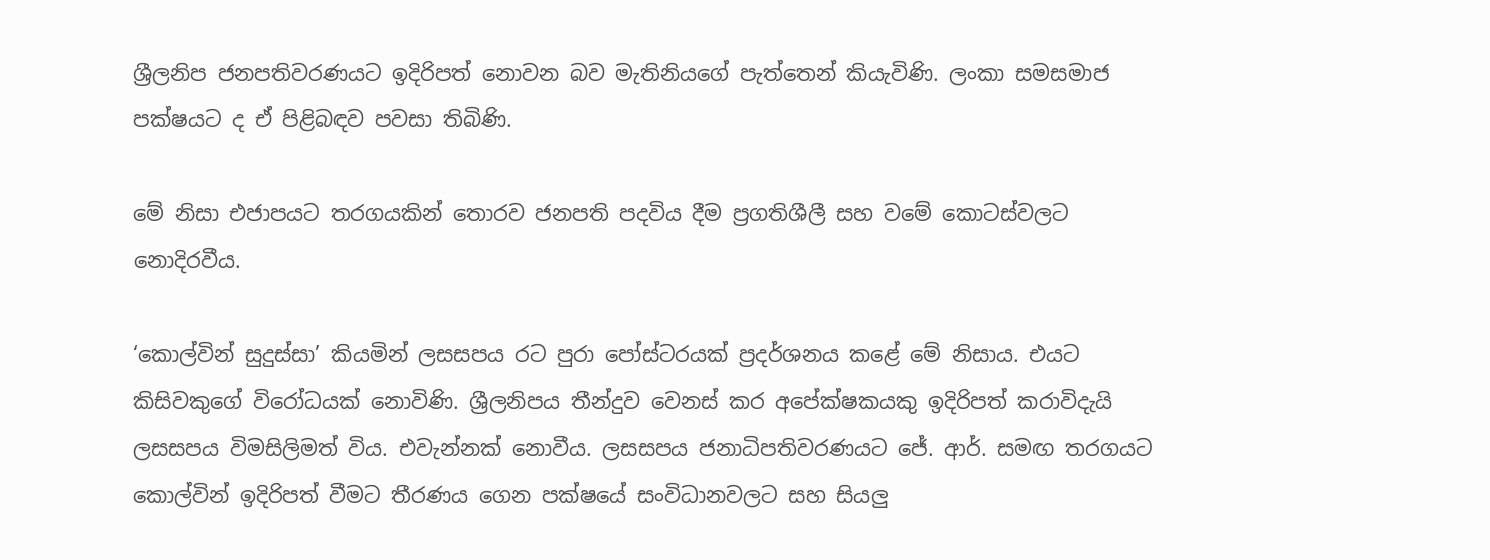ශ්‍රීලනිප ජනපතිවරණයට ඉදිරිපත් නොවන බව මැතිනියගේ පැත්තෙන් කියැවිණි. ලංකා සමසමාජ පක්ෂයට ද ඒ පිළිබඳව පවසා තිබිණි.

මේ නිසා එජාපයට තරගයකින් තොරව ජනපති පදවිය දීම ප්‍රගතිශීලී සහ වමේ කොටස්වලට නොදිරවීය.

‘කොල්වින් සුදුස්සා’ කියමින් ලසසපය රට පුරා පෝස්ටරයක් ප්‍රදර්ශනය කළේ මේ නිසාය. එයට කිසිවකුගේ විරෝධයක් නොවිණි. ශ්‍රීලනිපය තීන්දුව වෙනස් කර අපේක්ෂකයකු ඉදිරිපත් කරාවිදැයි ලසසපය විමසිලිමත් විය. එවැන්නක් නොවීය. ලසසපය ජනාධිපතිවරණයට ජේ. ආර්. සමඟ තරගයට කොල්වින් ඉදිරිපත් වීමට තීරණය ගෙන පක්ෂයේ සංවිධානවලට සහ සියලු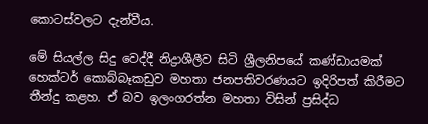කොටස්වලට දැන්වීය.

මේ සියල්ල සිදු වෙද්දී නිද්‍රාශීලීව සිටි ශ්‍රීලනිපයේ කණ්ඩායමක් හෙක්ටර් කොබ්බෑකඩුව මහතා ජනපතිවරණයට ඉදිරිපත් කිරීමට තීන්දු කළහ. ඒ බව ඉලංගරත්න මහතා විසින් ප්‍රසිද්ධ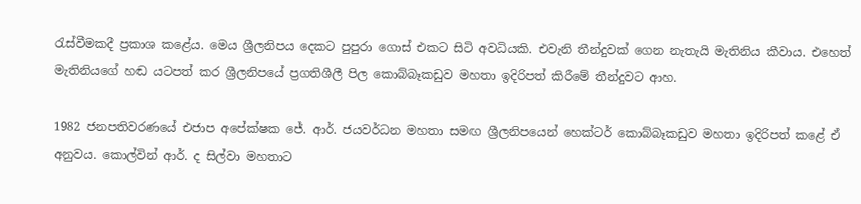රැස්වීමකදී ප්‍රකාශ කළේය. මෙය ශ්‍රීලනිපය දෙකට පුපුරා ගොස් එකට සිටි අවධියකි. එවැනි තීන්දුවක් ගෙන නැතැයි මැතිනිය කීවාය. එහෙත් මැතිනියගේ හඬ යටපත් කර ශ්‍රීලනිපයේ ප්‍රගතිශීලී පිල කොබ්බෑකඩුව මහතා ඉදිරිපත් කිරීමේ තීන්දුවට ආහ.

1982 ජනපතිවරණයේ එජාප අපේක්ෂක ජේ. ආර්. ජයවර්ධන මහතා සමඟ ශ්‍රීලනිපයෙන් හෙක්ටර් කොබ්බෑකඩුව මහතා ඉදිරිපත් කළේ ඒ අනුවය. කොල්වින් ආර්. ද සිල්වා මහතාට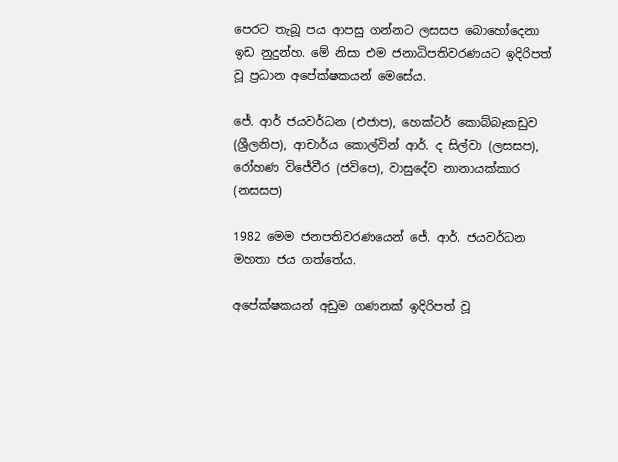පෙරට තැබූ පය ආපසු ගන්නට ලසසප බොහෝදෙනා ඉඩ නුදුන්හ. මේ නිසා එම ජනාධිපතිවරණයට ඉදිරිපත් වූ ප්‍රධාන අපේක්ෂකයන් මෙසේය.

ජේ. ආර් ජයවර්ධන (එජාප), හෙක්ටර් කොබ්බෑකඩුව (ශ්‍රීලනිප), ආචාර්ය කොල්වින් ආර්. ද සිල්වා (ලසසප), රෝහණ විජේවීර (ජවිපෙ), වාසුදේව නානායක්කාර (නසසප)

1982 මෙම ජනපතිවරණයෙන් ජේ. ආර්. ජයවර්ධන මහතා ජය ගත්තේය.

අපේක්ෂකයන් අඩුම ගණනක් ඉදිරිපත් වූ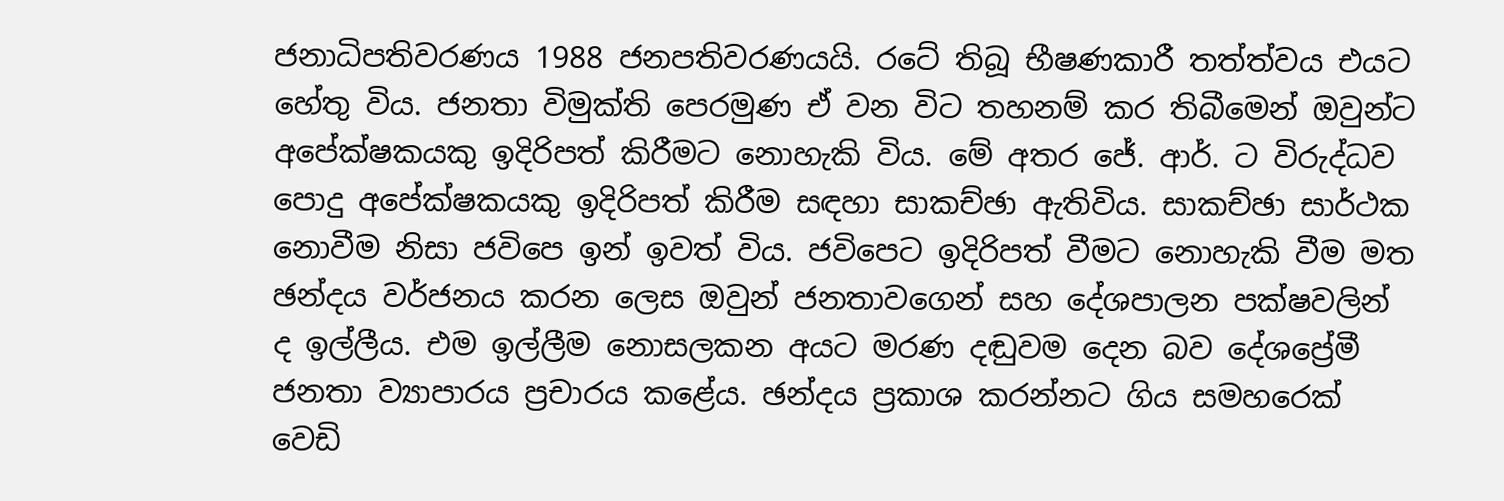ජනාධිපතිවරණය 1988 ජනපතිවරණයයි. රටේ තිබූ භීෂණකාරී තත්ත්වය එයට හේතු විය. ජනතා විමුක්ති පෙරමුණ ඒ වන විට තහනම් කර තිබීමෙන් ඔවුන්ට අපේක්ෂකයකු ඉදිරිපත් කිරීමට නොහැකි විය. මේ අතර ජේ. ආර්. ට විරුද්ධව පොදු අපේක්ෂකයකු ඉදිරිපත් කිරීම සඳහා සාකච්ඡා ඇතිවිය. සාකච්ඡා සාර්ථක නොවීම නිසා ජවිපෙ ඉන් ඉවත් විය. ජවිපෙට ඉදිරිපත් වීමට නොහැකි වීම මත ඡන්දය වර්ජනය කරන ලෙස ඔවුන් ජනතාවගෙන් සහ දේශපාලන පක්ෂවලින් ද ඉල්ලීය. එම ඉල්ලීම නොසලකන අයට මරණ දඬුවම දෙන බව දේශප්‍රේමී ජනතා ව්‍යාපාරය ප්‍රචාරය කළේය. ඡන්දය ප්‍රකාශ කරන්නට ගිය සමහරෙක් වෙඩි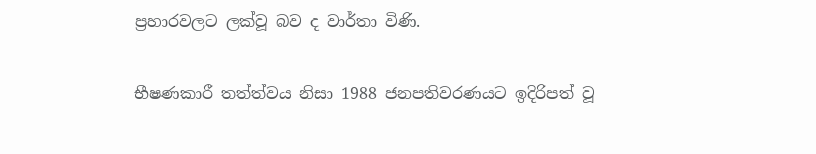ප්‍රහාරවලට ලක්වූ බව ද වාර්තා විණි.

භීෂණකාරී තත්ත්වය නිසා 1988 ජනපතිවරණයට ඉදිරිපත් වූ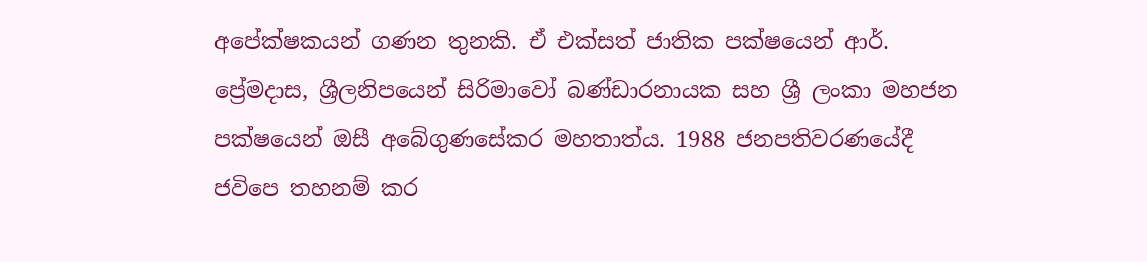අපේක්ෂකයන් ගණන තුනකි. ඒ එක්සත් ජාතික පක්ෂයෙන් ආර්. ප්‍රේමදාස, ශ්‍රීලනිපයෙන් සිරිමාවෝ බණ්ඩාරනායක සහ ශ්‍රී ලංකා මහජන පක්ෂයෙන් ඔසී අබේගුණසේකර මහතාත්ය. 1988 ජනපතිවරණයේදී ජවිපෙ තහනම් කර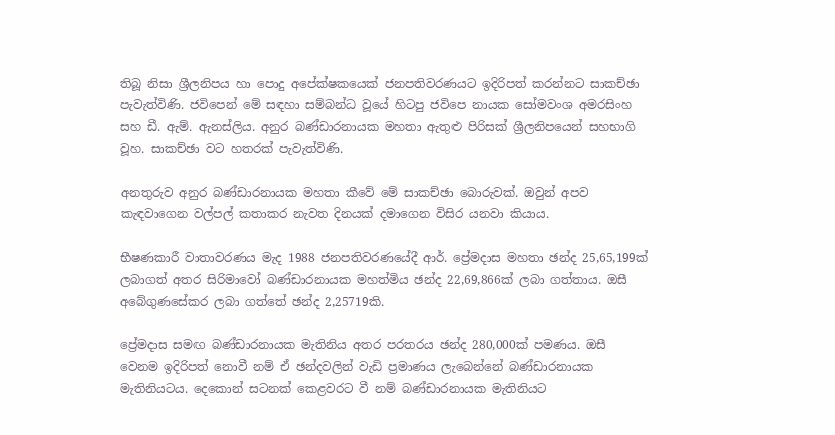තිබූ නිසා ශ්‍රීලනිපය හා පොදු අපේක්ෂකයෙක් ජනපතිවරණයට ඉදිරිපත් කරන්නට සාකච්ඡා පැවැත්විණි. ජවිපෙන් මේ සඳහා සම්බන්ධ වූයේ හිටපු ජවිපෙ නායක සෝමවංශ අමරසිංහ සහ ඩී. ඇම්. ඇනස්ලිය. අනුර බණ්ඩාරනායක මහතා ඇතුළු පිරිසක් ශ්‍රීලනිපයෙන් සහභාගි වූහ. සාකච්ඡා වට හතරක් පැවැත්විණි.

අනතුරුව අනුර බණ්ඩාරනායක මහතා කීවේ මේ සාකච්ඡා බොරුවක්. ඔවුන් අපව කැඳවාගෙන වල්පල් කතාකර නැවත දිනයක් දමාගෙන විසිර යනවා කියාය.

භීෂණකාරී වාතාවරණය මැද 1988 ජනපතිවරණයේදී ආර්. ප්‍රේමදාස මහතා ඡන්ද 25,65,199ක් ලබාගත් අතර සිරිමාවෝ බණ්ඩාරනායක මහත්මිය ඡන්ද 22,69,866ක් ලබා ගත්තාය. ඔසී අබේගුණසේකර ලබා ගත්තේ ඡන්ද 2,25719කි.

ප්‍රේමදාස සමඟ බණ්ඩාරනායක මැතිනිය අතර පරතරය ඡන්ද 280,000ක් පමණය. ඔසී වෙනම ඉදිරිපත් නොවී නම් ඒ ඡන්දවලින් වැඩි ප්‍රමාණය ලැබෙන්නේ බණ්ඩාරනායක මැතිනියටය. දෙකොන් සටනක් කෙළවරට වී නම් බණ්ඩාරනායක මැතිනියට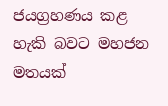ජයග්‍රහණය කළ හැකි බවට මහජන මතයක්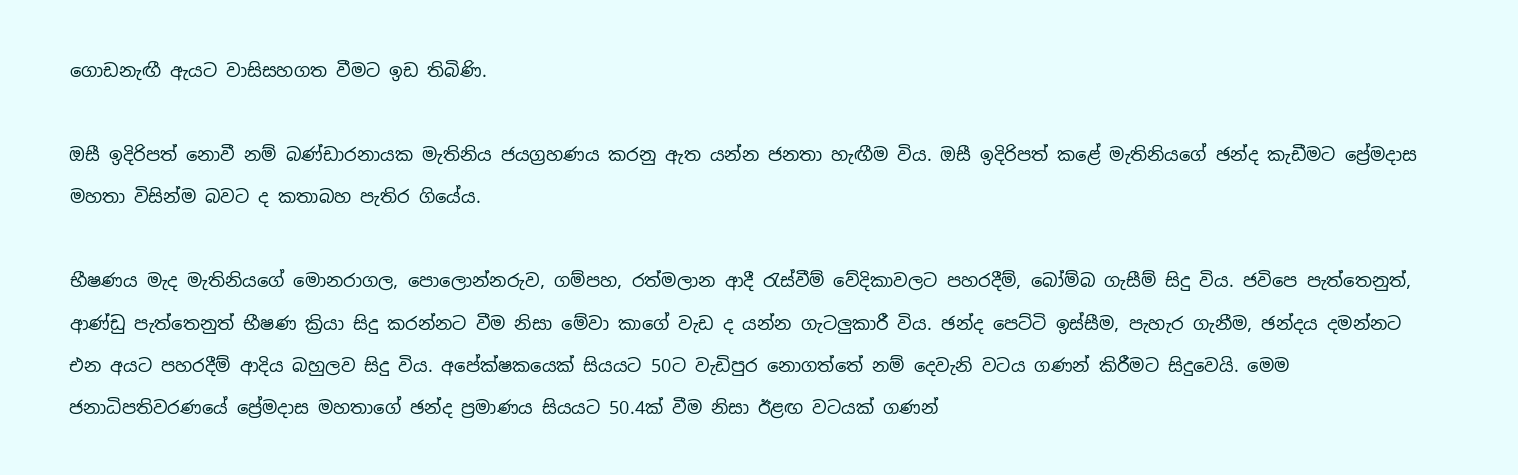ගොඩනැඟී ඇයට වාසිසහගත වීමට ඉඩ තිබිණි.

ඔසී ඉදිරිපත් නොවී නම් බණ්ඩාරනායක මැතිනිය ජයග්‍රහණය කරනු ඇත යන්න ජනතා හැඟීම විය. ඔසී ඉදිරිපත් කළේ මැතිනියගේ ඡන්ද කැඩීමට ප්‍රේමදාස මහතා විසින්ම බවට ද කතාබහ පැතිර ගියේය.

භීෂණය මැද මැතිනියගේ මොනරාගල, පොලොන්නරුව, ගම්පහ, රත්මලාන ආදී රැස්වීම් වේදිකාවලට පහරදීම්, බෝම්බ ගැසීම් සිදු විය. ජවිපෙ පැත්තෙනුත්, ආණ්ඩු පැත්තෙනුත් භීෂණ ක්‍රියා සිදු කරන්නට වීම නිසා මේවා කාගේ වැඩ ද යන්න ගැටලුකාරී විය. ඡන්ද පෙට්ටි ඉස්සීම, පැහැර ගැනීම, ඡන්දය දමන්නට එන අයට පහරදීම් ආදිය බහුලව සිදු විය. අපේක්ෂකයෙක් සියයට 50ට වැඩිපුර නොගත්තේ නම් දෙවැනි වටය ගණන් කිරීමට සිදුවෙයි. මෙම ජනාධිපතිවරණයේ ප්‍රේමදාස මහතාගේ ඡන්ද ප්‍රමාණය සියයට 50.4ක් වීම නිසා ඊළඟ වටයක් ගණන්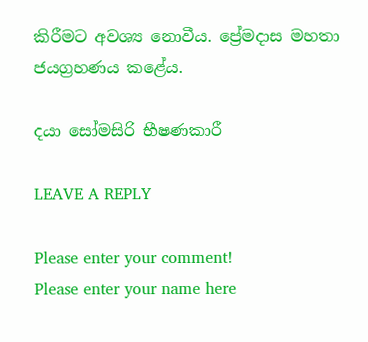කිරීමට අවශ්‍ය නොවීය. ප්‍රේමදාස මහතා ජයග්‍රහණය කළේය.

දයා සෝමසිරි භීෂණකාරී

LEAVE A REPLY

Please enter your comment!
Please enter your name here